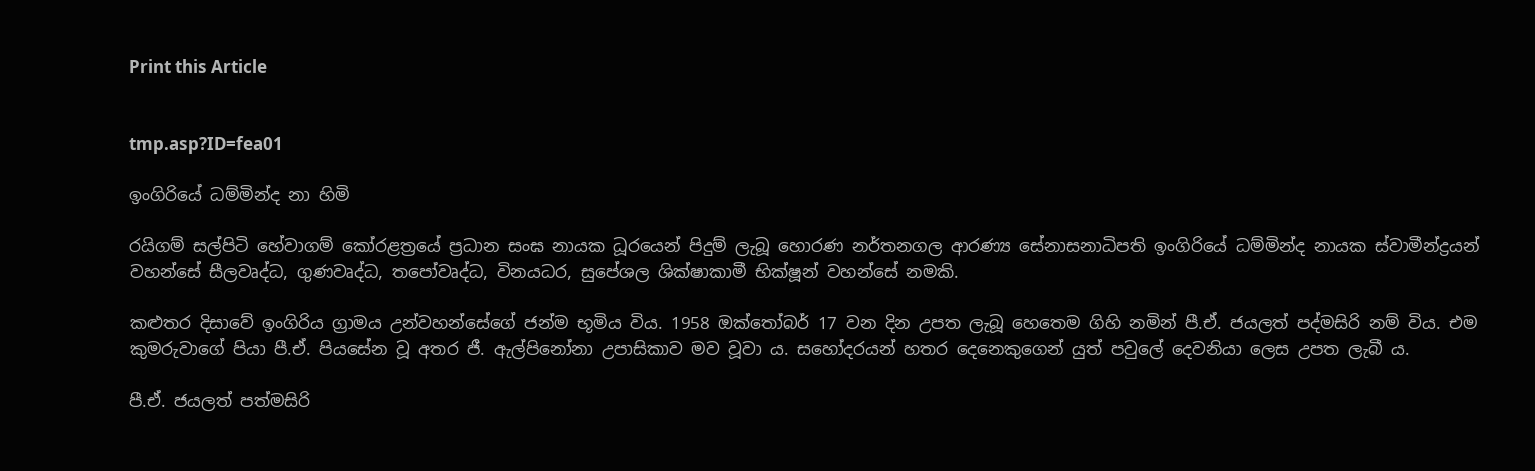Print this Article


tmp.asp?ID=fea01

ඉංගිරියේ ධම්මින්ද නා හිමි

රයිගම් සල්පිටි හේවාගම් කෝරළත්‍රයේ ප්‍රධාන සංඝ නායක ධූරයෙන් පිදුම් ලැබූ හොරණ නර්තනගල ආරණ්‍ය සේනාසනාධිපති ඉංගිරියේ ධම්මින්ද නායක ස්වාමීන්ද්‍රයන් වහන්සේ සීලවෘද්ධ, ගුණවෘද්ධ, තපෝවෘද්ධ, විනයධර, සුපේශල ශික්ෂාකාමී භික්ෂූන් වහන්සේ නමකි.

කළුතර දිසාවේ ඉංගිරිය ග්‍රාමය උන්වහන්සේගේ ජන්ම භූමිය විය. 1958 ඔක්තෝබර් 17 වන දින උපත ලැබූ හෙතෙම ගිහි නමින් පී.ඒ. ජයලත් පද්මසිරි නම් විය. එම කුමරුවාගේ පියා පී.ඒ. පියසේන වූ අතර ජී. ඇල්පිනෝනා උපාසිකාව මව වූවා ය. සහෝදරයන් හතර දෙනෙකුගෙන් යුත් පවුලේ දෙවනියා ලෙස උපත ලැබී ය.

පී.ඒ. ජයලත් පත්මසිරි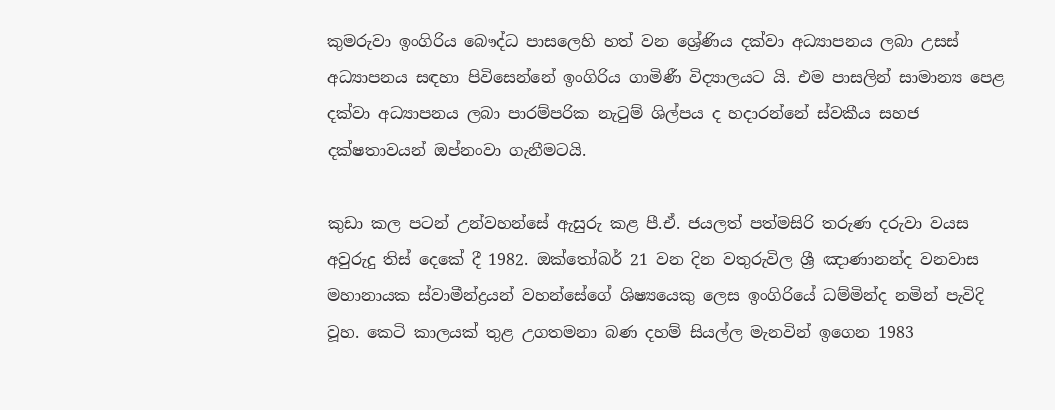කුමරුවා ඉංගිරිය බෞද්ධ පාසලෙහි හත් වන ශ්‍රේණිය දක්වා අධ්‍යාපනය ලබා උසස් අධ්‍යාපනය සඳහා පිවිසෙන්නේ ඉංගිරිය ගාමිණී විද්‍යාලයට යි. එම පාසලින් සාමාන්‍ය පෙළ දක්වා අධ්‍යාපනය ලබා පාරම්පරික නැටුම් ශිල්පය ද හදාරන්නේ ස්වකීය සහජ දක්ෂතාවයන් ඔප්නංවා ගැනීමටයි.

කුඩා කල පටන් උන්වහන්සේ ඇසුරු කළ පී.ඒ. ජයලත් පත්මසිරි තරුණ දරුවා වයස අවුරුදු තිස් දෙකේ දී 1982. ඔක්තෝබර් 21 වන දින වතුරුවිල ශ්‍රී ඤාණානන්ද වනවාස මහානායක ස්වාමීන්ද්‍රයන් වහන්සේගේ ශිෂ්‍යයෙකු ලෙස ඉංගිරියේ ධම්මින්ද නමින් පැවිදි වූහ. කෙටි කාලයක් තුළ උගතමනා බණ දහම් සියල්ල මැනවින් ඉගෙන 1983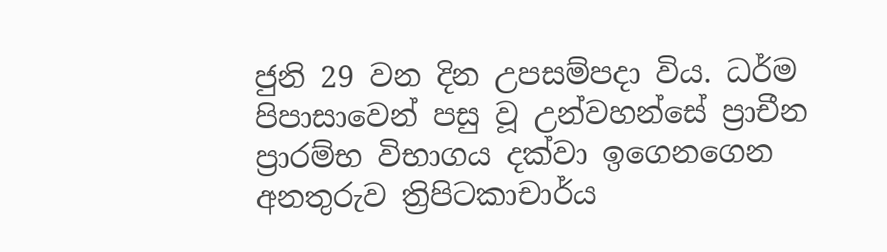ජුනි 29 වන දින උපසම්පදා විය. ධර්ම පිපාසාවෙන් පසු වූ උන්වහන්සේ ප්‍රාචීන ප්‍රාරම්භ විභාගය දක්වා ඉගෙනගෙන අනතුරුව ත්‍රිපිටකාචාර්ය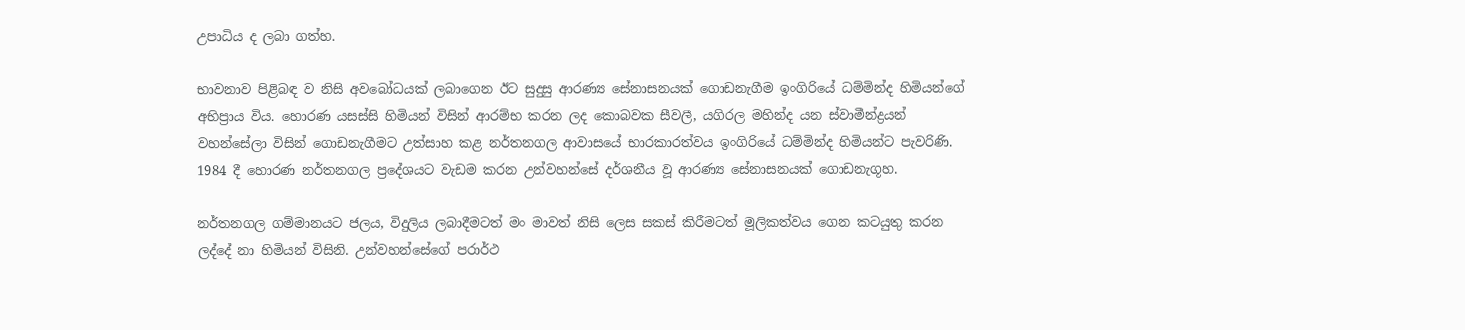උපාධිය ද ලබා ගත්හ.

භාවනාව පිළිබඳ ව නිසි අවබෝධයක් ලබාගෙන ඊට සුදුසු ආරණ්‍ය සේනාසනයක් ගොඩනැගීම ඉංගිරියේ ධම්මින්ද හිමියන්ගේ අභිප්‍රාය විය. හොරණ යසස්සි හිමියන් විසින් ආරම්භ කරන ලද කොබවක සීවලී, යගිරල මහින්ද යන ස්වාමීන්ද්‍රයන් වහන්සේලා විසින් ගොඩනැගීමට උත්සාහ කළ නර්තනගල ආවාසයේ භාරකාරත්වය ඉංගිරියේ ධම්මින්ද හිමියන්ට පැවරිණි. 1984 දී හොරණ නර්තනගල ප්‍රදේශයට වැඩම කරන උන්වහන්සේ දර්ශනීය වූ ආරණ්‍ය සේනාසනයක් ගොඩනැගූහ.

නර්තනගල ගම්මානයට ජලය, විදුලිය ලබාදීමටත් මං මාවත් නිසි ලෙස සකස් කිරීමටත් මූලිකත්වය ගෙන කටයුතු කරන ලද්දේ නා හිමියන් විසිනි. උන්වහන්සේගේ පරාර්ථ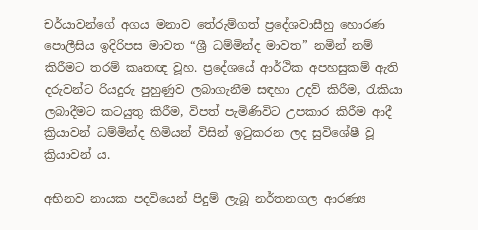චර්යාවන්ගේ අගය මනාව තේරුම්ගත් ප්‍රදේශවාසීහු හොරණ පොලීසිය ඉදිරිපස මාවත “ශ්‍රී ධම්මින්ද මාවත” නමින් නම් කිරීමට තරම් කෘතඥ වූහ. ප්‍රදේශයේ ආර්ථික අපහසුකම් ඇති දරුවන්ට රියදුරු පුහුණුව ලබාගැනීම සඳහා උදව් කිරීම, රැකියා ලබාදීමට කටයුතු කිරීම, විපත් පැමිණිවිට උපකාර කිරීම ආදී ක්‍රියාවන් ධම්මින්ද හිමියන් විසින් ඉටුකරන ලද සුවිශේෂී වූ ක්‍රියාවන් ය.

අභිනව නායක පදවියෙන් පිදුම් ලැබූ නර්තනගල ආරණ්‍ය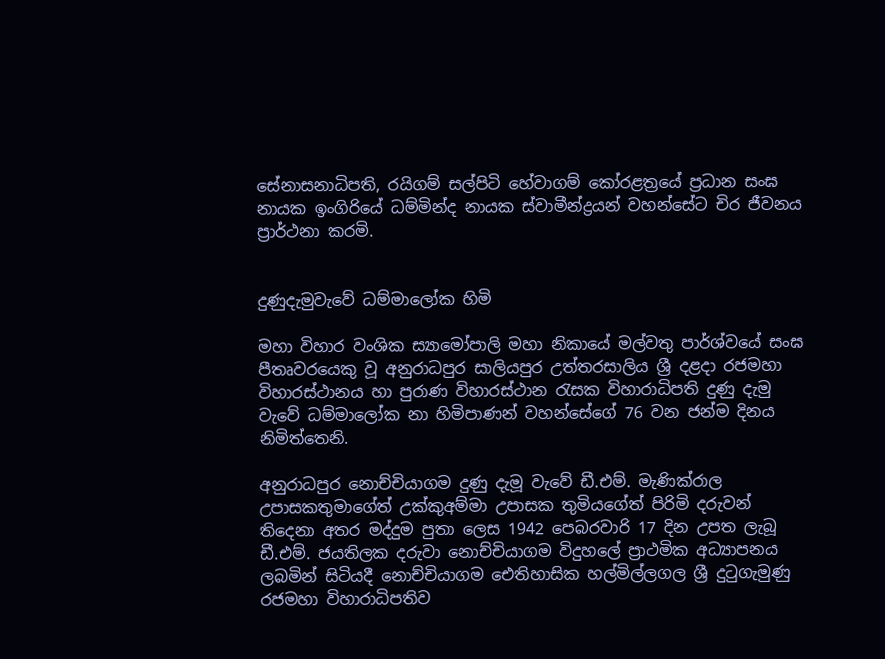සේනාසනාධිපති, රයිගම් සල්පිටි හේවාගම් කෝරළත්‍රයේ ප්‍රධාන සංඝ නායක ඉංගිරියේ ධම්මින්ද නායක ස්වාමීන්ද්‍රයන් වහන්සේට චිර ජීවනය ප්‍රාර්ථනා කරමි.


දුණුදැමුවැවේ ධම්මාලෝක හිමි

මහා විහාර වංශික ස්‍යාමෝපාලි මහා නිකායේ මල්වතු පාර්ශ්වයේ සංඝ පීතෘවරයෙකු වූ අනුරාධපුර සාලියපුර උත්තරසාලිය ශ්‍රී දළදා රජමහා විහාරස්ථානය හා පුරාණ විහාරස්ථාන රැසක විහාරාධිපති දුණු දැමු වැවේ ධම්මාලෝක නා හිමිපාණන් වහන්සේගේ 76 වන ජන්ම දිනය නිමිත්තෙනි.

අනුරාධපුර නොච්චියාගම දුණු දැමූ වැවේ ඩී.එම්. මැණික්රාල උපාසකතුමාගේත් උක්කුඅම්මා උපාසක තුමියගේත් පිරිමි දරුවන් තිදෙනා අතර මද්දුම පුතා ලෙස 1942 පෙබරවාරි 17 දින උපත ලැබූ ඩී.එම්. ජයතිලක දරුවා නොච්චියාගම විදුහලේ ප්‍රාථමික අධ්‍යාපනය ලබමින් සිටියදී නොච්චියාගම ඓතිහාසික හල්මිල්ලගල ශ්‍රී දුටුගැමුණු රජමහා විහාරාධිපතිව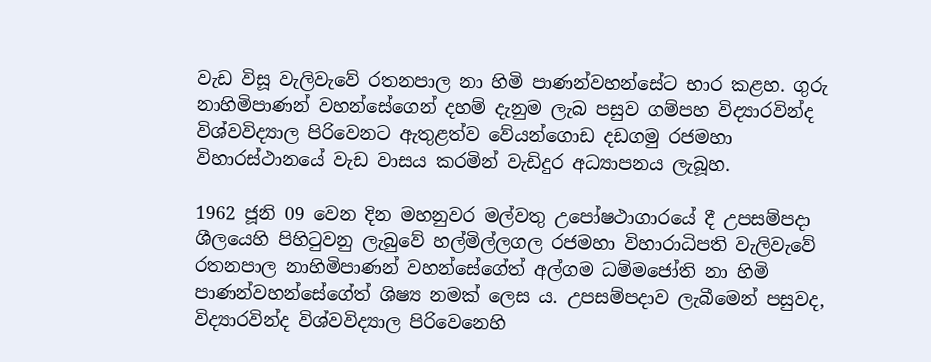වැඩ විසූ වැලිවැවේ රතනපාල නා හිමි පාණන්වහන්සේට භාර කළහ. ගුරු නාහිමිපාණන් වහන්සේගෙන් දහම් දැනුම ලැබ පසුව ගම්පහ විද්‍යාරවින්ද විශ්වවිද්‍යාල පිරිවෙනට ඇතුළත්ව වේයන්ගොඩ දඩගමු රජමහා විහාරස්ථානයේ වැඩ වාසය කරමින් වැඩිදුර අධ්‍යාපනය ලැබූහ.

1962 ජූනි 09 වෙන දින මහනුවර මල්වතු උපෝෂථාගාරයේ දී උපසම්පදා ශීලයෙහි පිහිටුවනු ලැබුවේ හල්මිල්ලගල රජමහා විහාරාධිපති වැලිවැවේ රතනපාල නාහිමිපාණන් වහන්සේගේත් අල්ගම ධම්මජෝති නා හිමි පාණන්වහන්සේගේත් ශිෂ්‍ය නමක් ලෙස ය. උපසම්පදාව ලැබීමෙන් පසුවද, විද්‍යාරවින්ද විශ්වවිද්‍යාල පිරිවෙනෙහි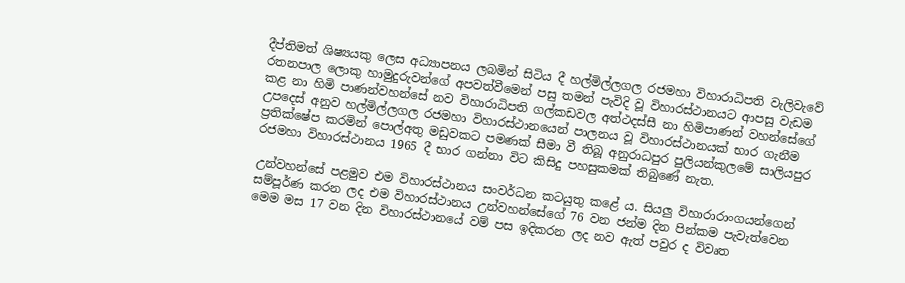දීප්තිමත් ශිෂ්‍යයකු ලෙස අධ්‍යාපනය ලබමින් සිටිය දී හල්මිල්ලගල රජමහා විහාරාධිපති වැලිවැවේ රතනපාල ලොකු හාමුදුරුවන්ගේ අපවත්වීමෙන් පසු තමන් පැවිදි වූ විහාරස්ථානයට ආපසු වැඩම කළ නා හිමි පාණන්වහන්සේ නව විහාරාධිපති ගල්කඩවල අත්ථදස්සී නා හිමිපාණන් වහන්සේගේ උපදෙස් අනුව හල්මිල්ලගල රජමහා විහාරස්ථානයෙන් පාලනය වූ විහාරස්ථානයක් භාර ගැනීම ප්‍රතික්ෂේප කරමින් පොල්අතු මඩුවකට පමණක් සීමා වී තිබූ අනුරාධපුර පුලියන්කුලමේ සාලියපුර රජමහා විහාරස්ථානය 1965 දී භාර ගන්නා විට කිසිදු පහසුකමක් තිබුණේ නැත.

උන්වහන්සේ පළමුව එම විහාරස්ථානය සංවර්ධන කටයුතු කළේ ය. සියලු විහාරාරාංගයන්ගෙන් සම්පූර්ණ කරන ලද එම විහාරස්ථානය උන්වහන්සේගේ 76 වන ජන්ම දින පින්කම පැවැත්වෙන මෙම මස 17 වන දින විහාරස්ථානයේ වම් පස ඉදිකරන ලද නව ඇත් පවුර ද විවෘත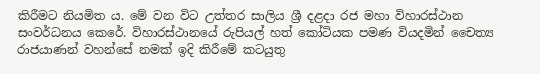කිරීමට නියමිත ය. මේ වන විට උත්තර සාලිය ශ්‍රී දළදා රජ මහා විහාරස්ථාන සංවර්ධනය කෙරේ. විහාරස්ථානයේ රුපියල් හත් කෝටියක පමණ වියදමින් චෛත්‍ය රාජයාණන් වහන්සේ නමක් ඉදි කිරීමේ කටයුතු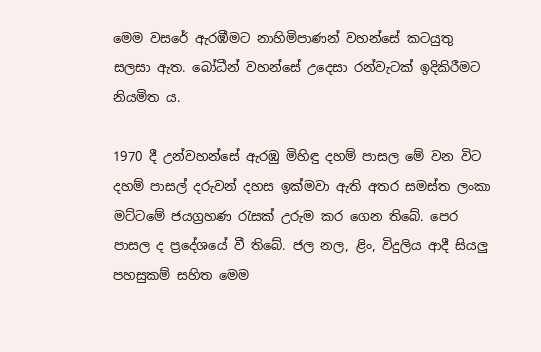මෙම වසරේ ඇරඹීමට නාහිමිපාණන් වහන්සේ කටයුතු සලසා ඇත. බෝධීන් වහන්සේ උදෙසා රන්වැටක් ඉදිකිරීමට නියමිත ය.

1970 දී උන්වහන්සේ ඇරඹු මිහිඳු දහම් පාසල මේ වන විට දහම් පාසල් දරුවන් දහස ඉක්මවා ඇති අතර සමස්ත ලංකා මට්ටමේ ජයග්‍රහණ රැසක් උරුම කර ගෙන තිබේ. පෙර පාසල ද ප්‍රදේශයේ වී තිබේ. ජල නල, ළිං, විදුලිය ආදී සියලු පහසුකම් සහිත මෙම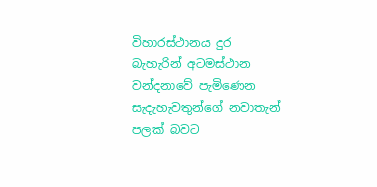විහාරස්ථානය දුර බැහැරින් අටමස්ථාන වන්දනාවේ පැමිණෙන සැදැහැවතුන්ගේ නවාතැන් පලක් බවට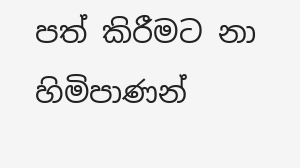පත් කිරීමට නා හිමිපාණන්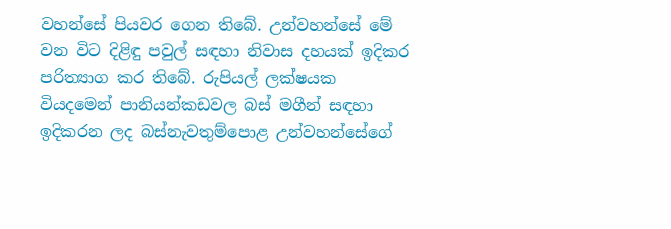වහන්සේ පියවර ගෙන තිබේ. උන්වහන්සේ මේ වන විට දිළිඳු පවුල් සඳහා නිවාස දහයක් ඉදිකර පරිත්‍යාග කර තිබේ. රුපියල් ලක්ෂයක වියදමෙන් පානියන්කඩවල බස් මගීන් සඳහා ඉදිකරන ලද බස්නැවතුම්පොළ උන්වහන්සේගේ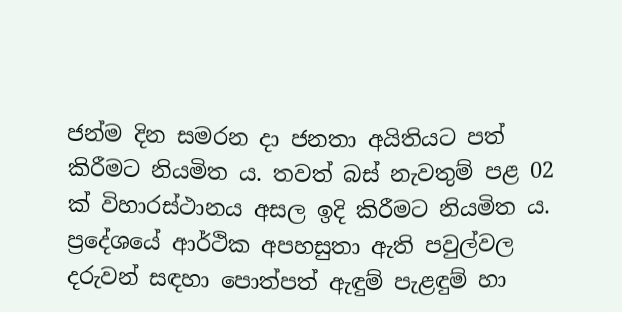ජන්ම දින සමරන දා ජනතා අයිතියට පත් කිරීමට නියමිත ය. තවත් බස් නැවතුම් පළ 02 ක් විහාරස්ථානය අසල ඉදි කිරීමට නියමිත ය. ප්‍රදේශයේ ආර්ථික අපහසුතා ඇති පවුල්වල දරුවන් සඳහා පොත්පත් ඇඳුම් පැළඳුම් හා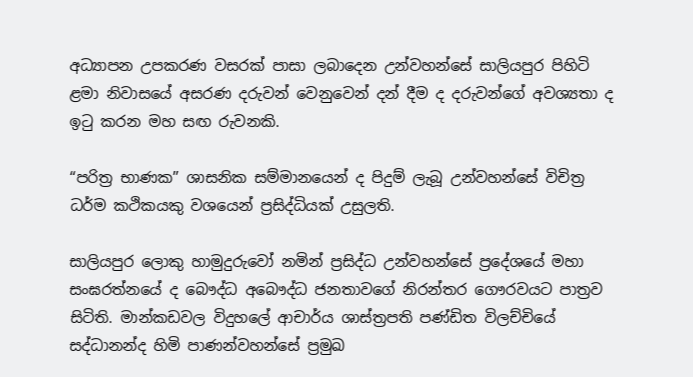අධ්‍යාපන උපකරණ වසරක් පාසා ලබාදෙන උන්වහන්සේ සාලියපුර පිහිටි ළමා නිවාසයේ අසරණ දරුවන් වෙනුවෙන් දන් දීම ද දරුවන්ගේ අවශ්‍යතා ද ඉටු කරන මහ සඟ රුවනකි.

“පරිත්‍ර භාණක” ශාසනික සම්මානයෙන් ද පිදුම් ලැබූ උන්වහන්සේ විචිත්‍ර ධර්ම කථිකයකු වශයෙන් ප්‍රසිද්ධියක් උසුලති.

සාලියපුර ලොකු හාමුදුරුවෝ නමින් ප්‍රසිද්ධ උන්වහන්සේ ප්‍රදේශයේ මහා සංඝරත්නයේ ද බෞද්ධ අබෞද්ධ ජනතාවගේ නිරන්තර ගෞරවයට පාත්‍රව සිටිති. මාන්කඩවල විදුහලේ ආචාර්ය ශාස්ත්‍රපති පණ්ඩිත විලච්චියේ සද්ධානන්ද හිමි පාණන්වහන්සේ ප්‍රමුඛ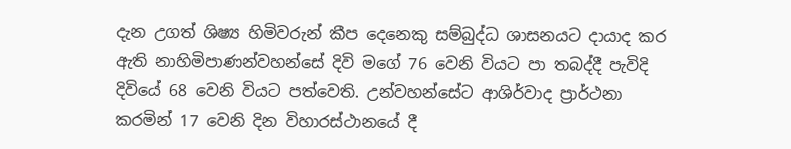දැන උගත් ශිෂ්‍ය හිමිවරුන් කීප දෙනෙකු සම්බුද්ධ ශාසනයට දායාද කර ඇති නාහිමිපාණන්වහන්සේ දිවි මගේ 76 වෙනි වියට පා තබද්දී පැවිදි දිවියේ 68 වෙනි වියට පත්වෙති. උන්වහන්සේට ආශිර්වාද ප්‍රාර්ථනා කරමින් 17 වෙනි දින විහාරස්ථානයේ දී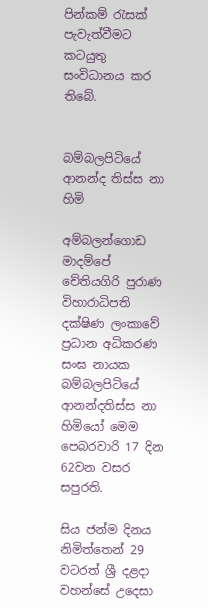පින්කම් රැසක් පැවැත්වීමට කටයුතු සංවිධානය කර තිබේ.


බම්බලපිටියේ ආනන්ද තිස්ස නා හිමි

අම්බලන්ගොඩ මාදම්පේ චේතියගිරි පුරාණ විහාරාධිපති දක්ෂිණ ලංකාවේ ප්‍රධාන අධිකරණ සංඝ නායක බම්බලපිටියේ ආනන්දතිස්ස නා හිමියෝ මෙම පෙබරවාරි 17 දින 62වන වසර සපුරති.

සිය ජන්ම දිනය නිමිත්තෙන් 29 වටරත් ශ්‍රී දළදා වහන්සේ උදෙසා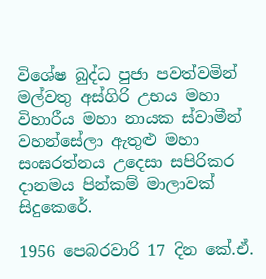විශේෂ බුද්ධ පුජා පවත්වමින් මල්වතු අස්ගිරි උභය මහා විහාරීය මහා නායක ස්වාමීන් වහන්සේලා ඇතුළු මහා සංඝරත්නය උදෙසා සපිරිකර දානමය පින්කම් මාලාවක් සිදුකෙරේ.

1956 පෙබරවාරි 17 දින කේ.ඒ.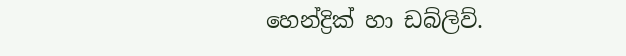හෙන්ද්‍රික් හා ඩබ්ලිව්.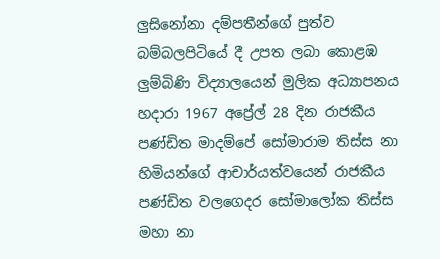ලුසිනෝනා දම්පතීන්ගේ පුත්ව බම්බලපිටියේ දී උපත ලබා කොළඹ ලුම්බිණි විද්‍යාලයෙන් මුලික අධ්‍යාපනය හදාරා 1967 අප්‍රේල් 28 දින රාජකීය පණ්ඩිත මාදම්පේ සෝමාරාම තිස්ස නා හිමියන්ගේ ආචාර්යත්වයෙන් රාජකීය පණ්ඩිත වලගෙදර සෝමාලෝක තිස්ස මහා නා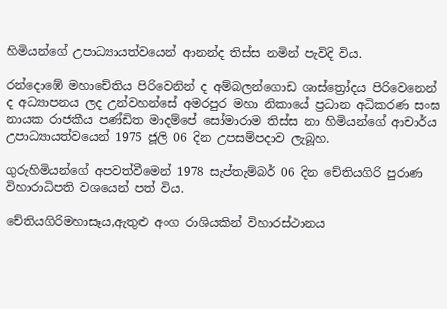හිමියන්ගේ උපාධ්‍යායත්වයෙන් ආනන්ද තිස්ස නමින් පැවිදි විය.

රන්දොඹේ මහාචේතිය පිරිවෙනින් ද අම්බලන්ගොඩ ශාස්ත්‍රෝදය පිරිවෙනෙන් ද අධ්‍යාපනය ලද උන්වහන්සේ අමරපුර මහා නිකායේ ප්‍රධාන අධිකරණ සංඝ නායක රාජකීය පණ්ඩිත මාදම්පේ සෝමාරාම තිස්ස නා හිමියන්ගේ ආචාර්ය උපාධ්‍යායත්වයෙන් 1975 ජූලි 06 දින උපසම්පදාව ලැබූහ.

ගුරුහිමියන්ගේ අපවත්වීමෙන් 1978 සැප්තැම්බර් 06 දින චේතියගිරි පුරාණ විහාරාධිපති වශයෙන් පත් විය.

චේතියගිරිමහාසෑය,ඇතුළු අංග රාශියකින් විහාරස්ථානය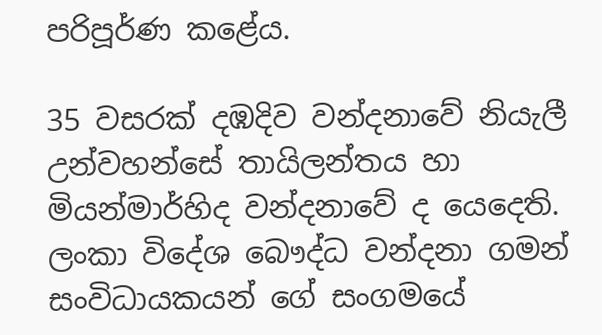පරිපූර්ණ කළේය.

35 වසරක් දඹදිව වන්දනාවේ නියැලී උන්වහන්සේ තායිලන්තය හා මියන්මාර්හිද වන්දනාවේ ද යෙදෙති. ලංකා විදේශ බෞද්ධ වන්දනා ගමන් සංවිධායකයන් ගේ සංගමයේ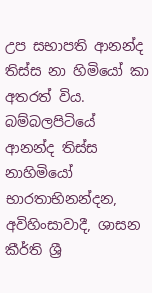උප සභාපති ආනන්ද තිස්ස නා හිමියෝ කා අතරත් විය. බම්බලපිටියේ ආනන්ද තිස්ස නාහිමියෝ භාරතාභිනන්දන, අවිහිංසාවාදී, ශාසන කීර්ති ශ්‍රී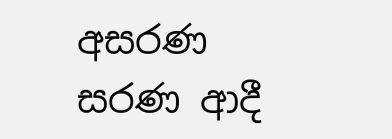අසරණ සරණ ආදී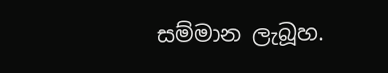සම්මාන ලැබූහ.